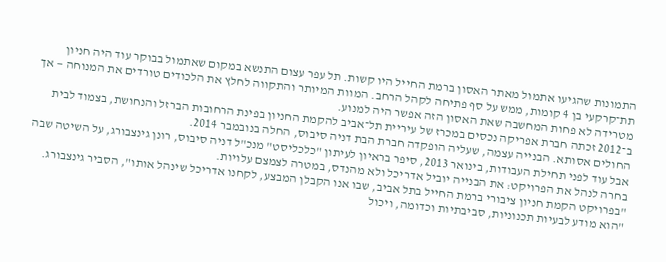התמונות שהגיעו אתמול מאתר האסון ברמת החייל היו קשות. תל עפר עצום התנשא במקום שאתמול בבוקר עוד היה חניון תת־קרקעי בן 4 קומות, ממש על סף פתיחה לקהל הרחב. המוות המיותר והתקווה לחלץ את הלכודים טורדים את המנוחה — אך מטרידה לא פחות המחשבה שאת האסון הזה אפשר היה למנוע.
ב־2012 זכתה חברת אפריקה נכסים במכרז של עיריית תל־אביב להקמת החניון בפינת הרחובות הברזל והנחושת, בצמוד לבית החולים אסותא. הבנייה עצמה, שעליה הופקדה חברת הבת דניה סיבוס, החלה בנובמבר 2014.
אבל עוד לפני תחילת העבודות, בינואר 2013, סיפר בראיון לעיתון "כלכליסט" מנכ"ל דניה סיבוס, רונן גינצבורג, על השיטה שבה בחרה לנהל את הפרויקט: את הבנייה יוביל אדריכל ולא מהנדס, במטרה לצמצם עלויות.
"בפרויקט הקמת חניון ציבורי ברמת החייל בתל אביב, שבו אנו הקבלן המבצע, לקחנו אדריכל שינהל אותו", הסביר גינצבורג. "הוא מודע לבעיות תכנוניות, סביבתיות וכדומה, ויכול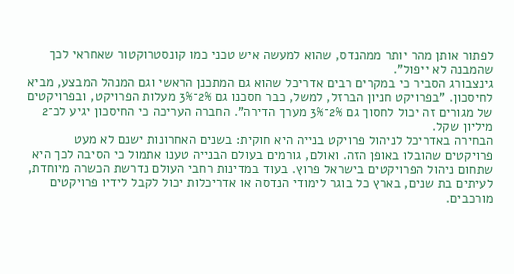לפתור אותן מהר יותר ממהנדס, שהוא למעשה איש טכני כמו קונסטרוקטור שאחראי לכך שהמבנה לא ייפול".
גינצבורג הסביר כי במקרים רבים אדריכל שהוא גם המתכנן הראשי וגם המנהל המבצע, מביא לחיסכון. "בפרויקט חניון הברזל, למשל, כבר חסכנו גם 2%־3% מעלות הפרויקט, ובפרויקטים של מגורים זה יכול לחסוך גם 2%־3% מערך הדירה". החברה העריכה כי החיסכון יגיע לכ־2 מיליון שקל.
הבחירה באדריכל לניהול פרויקט בנייה היא חוקית: בשנים האחרונות ישנם לא מעט פרויקטים שהובלו באופן הזה. ואולם, גורמים בעולם הבנייה טענו אתמול כי הסיבה לכך היא שתחום ניהול הפרויקטים בישראל פרוץ. בעוד במדינות רחבי העולם נדרשת הכשרה מיוחדת, לעיתים בת שנים, בארץ כל בוגר לימודי הנדסה או אדריכלות יכול לקבל לידיו פרויקטים מורכבים.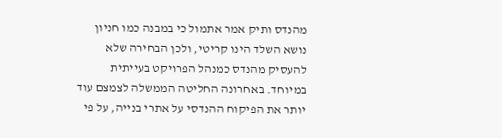מהנדס ותיק אמר אתמול כי במבנה כמו חניון נושא השלד הינו קריטי, ולכן הבחירה שלא להעסיק מהנדס כמנהל הפרויקט בעייתית במיוחד. באחרונה החליטה הממשלה לצמצם עוד יותר את הפיקוח ההנדסי על אתרי בנייה, על פי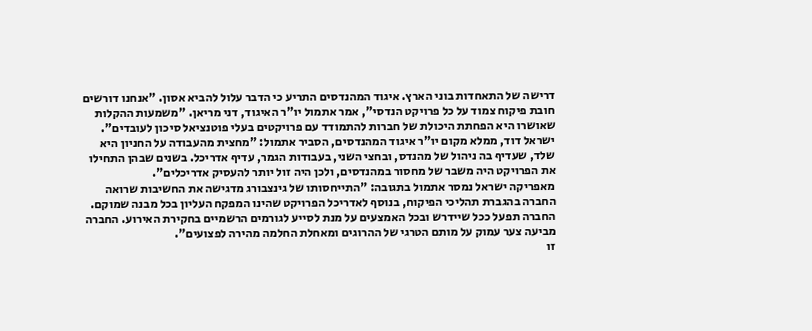דרישה של התאחדות בוני הארץ. איגוד המהנדסים התריע כי הדבר עלול להביא אסון. "אנחנו דורשים חובת פיקוח צמוד על כל פרויקט הנדסי", אמר אתמול יו"ר האיגוד, דני מריאן. "משמעות ההקלות שאושרו היא הפחתת היכולת של חברות להתמודד עם פרויקטים בעלי פוטנציאל סיכון לעובדים".
ישראל דוד, ממלא מקום יו"ר איגוד המהנדסים, הסביר אתמול: "מחצית מהעבודה על החניון היא שלד, שעדיף בה ניהול של מהנדס, ובחצי השני, בעבודות הגמר, עדיף אדריכל. בשנים שבהן התחילו את הפרויקט היה משבר של מחסור במהנדסים, ולכן היה זול יותר להעסיק אדריכלים".
מאפריקה ישראל נמסר אתמול בתגובה: "התייחסותו של גינצבורג מדגישה את החשיבות שרואה החברה בהגברת תהליכי הפיקוח, בנוסף לאדריכל הפרויקט שהינו המפקח העליון בכל מבנה שמוקם. החברה תפעל ככל שיידרש ובכל האמצעים על מנת לסייע לגורמים הרשמיים בחקירת האירוע. החברה מביעה צער עמוק על מותם הטרגי של ההרוגים ומאחלת החלמה מהירה לפצועים".
זו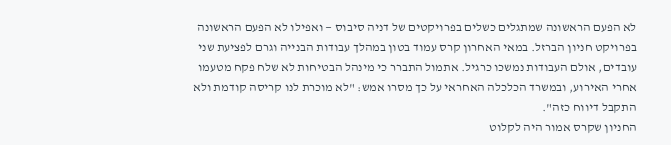לא הפעם הראשונה שמתגלים כשלים בפרויקטים של דניה סיבוס — ואפילו לא הפעם הראשונה בפרויקט חניון הברזל. במאי האחרון קרס עמוד בטון במהלך עבודות הבנייה וגרם לפציעת שני עובדים, אולם העבודות נמשכו כרגיל. אתמול התברר כי מינהל הבטיחות לא שלח פקח מטעמו אחרי האירוע, ובמשרד הכלכלה האחראי על כך מסרו אמש: "לא מוכרת לנו קריסה קודמת ולא התקבל דיווח כזה".
החניון שקרס אמור היה לקלוט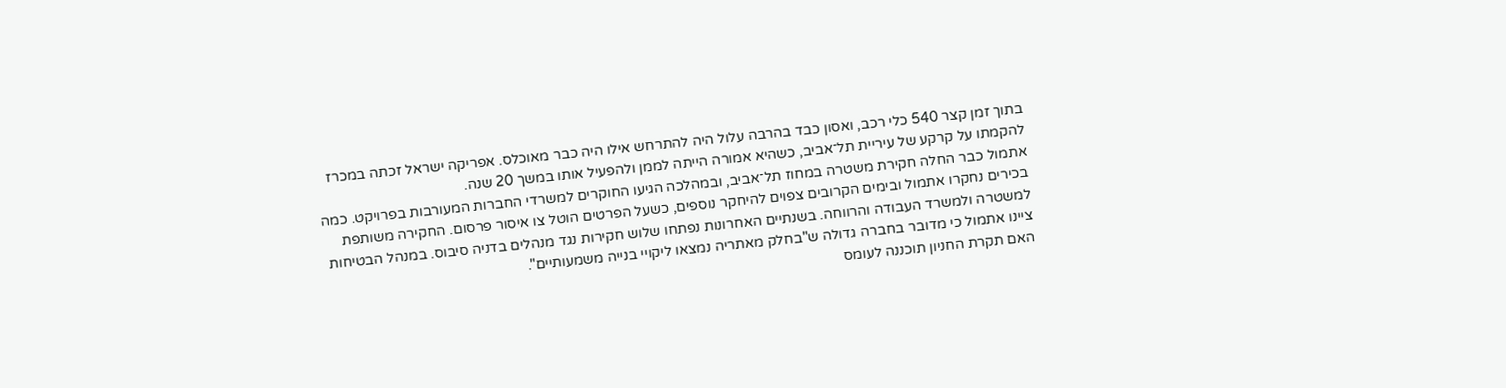בתוך זמן קצר 540 כלי רכב, ואסון כבד בהרבה עלול היה להתרחש אילו היה כבר מאוכלס. אפריקה ישראל זכתה במכרז להקמתו על קרקע של עיריית תל־אביב, כשהיא אמורה הייתה לממן ולהפעיל אותו במשך 20 שנה.
אתמול כבר החלה חקירת משטרה במחוז תל־אביב, ובמהלכה הגיעו החוקרים למשרדי החברות המעורבות בפרויקט. כמה בכירים נחקרו אתמול ובימים הקרובים צפוים להיחקר נוספים, כשעל הפרטים הוטל צו איסור פרסום. החקירה משותפת למשטרה ולמשרד העבודה והרווחה. בשנתיים האחרונות נפתחו שלוש חקירות נגד מנהלים בדניה סיבוס. במנהל הבטיחות ציינו אתמול כי מדובר בחברה גדולה ש"בחלק מאתריה נמצאו ליקויי בנייה משמעותיים".
האם תקרת החניון תוכננה לעומס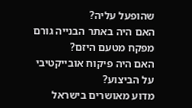שהופעל עליה?
האם היה באתר הבנייה גורם מפקח מטעם היזם?
האם היה פיקוח אובייקטיבי על הביצוע?
מדוע מאושרים בישראל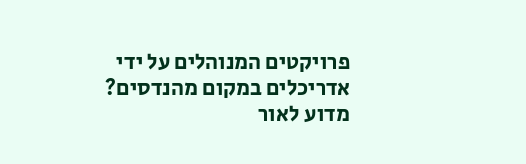פרויקטים המנוהלים על ידי אדריכלים במקום מהנדסים?
מדוע לאור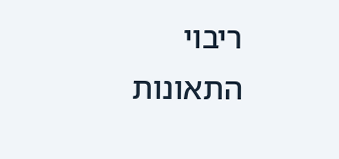ריבוי התאונות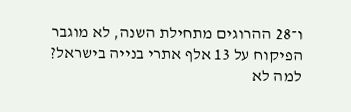ו־28 ההרוגים מתחילת השנה, לא מוגבר הפיקוח על 13 אלף אתרי בנייה בישראל?
למה לא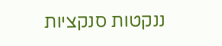ננקטות סנקציות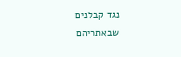נגד קבלנים שבאתריהם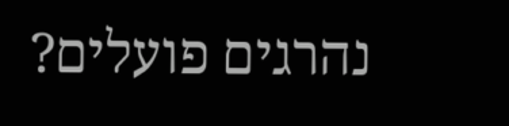נהרגים פועלים?